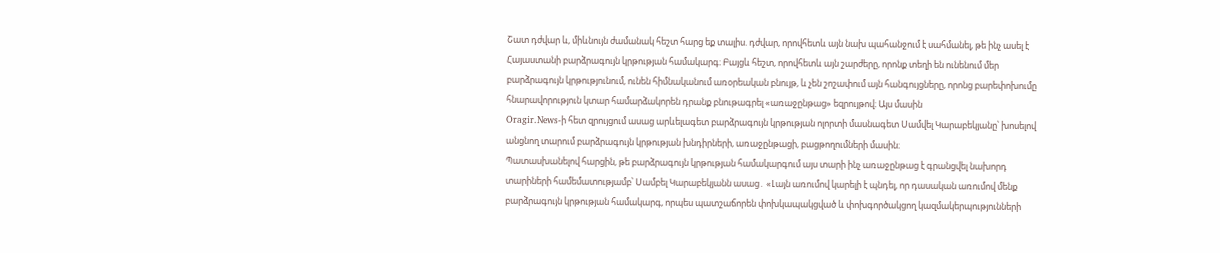Շատ դժվար և, միևնույն ժամանակ հեշտ հարց եք տալիս. դժվար, որովհետև այն նախ պահանջում է սահմանել, թե ինչ ասել է Հայաստանի բարձրագույն կրթության համակարգ։ Բայցև հեշտ, որովհետև այն շարժերը, որոնք տեղի են ունենում մեր բարձրագույն կրթությունում, ունեն հիմնականում առօրեական բնույթ, և չեն շոշափում այն հանգույցները, որոնց բարեփոխումը հնարավորություն կտար համարձակորեն դրանք բնութագրել «առաջընթաց» եզրույթով։ Այս մասին
Oragir.News-ի հետ զրույցում ասաց արևելագետ բարձրագույն կրթության ոլորտի մասնագետ Սամվել Կարաբեկյանը՝ խոսելով անցնող տարում բարձրագույն կրթության խնդիրների, առաջընթացի, բացթողումների մասին։
Պատասխանելով հարցին, թե բարձրագույն կրթության համակարգում այս տարի ինչ առաջընթաց է գրանցվել նախորդ տարիների համեմատությամբ՝ Սամբել Կարաբեկյանն ասաց․ «Լայն առումով կարելի է պնդել, որ դասական առումով մենք բարձրագույն կրթության համակարգ, որպես պատշաճորեն փոխկապակցված և փոխգործակցող կազմակերպությունների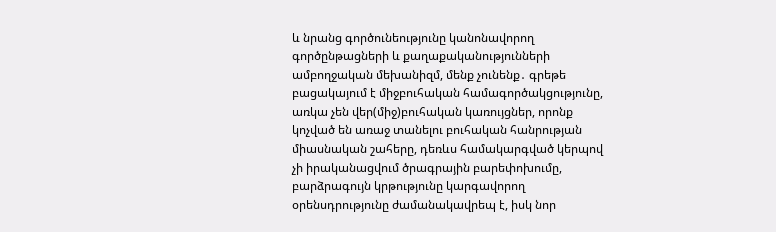և նրանց գործունեությունը կանոնավորող գործընթացների և քաղաքականությունների ամբողջական մեխանիզմ, մենք չունենք․ գրեթե բացակայում է միջբուհական համագործակցությունը, առկա չեն վեր(միջ)բուհական կառույցներ, որոնք կոչված են առաջ տանելու բուհական հանրության միասնական շահերը, դեռևս համակարգված կերպով չի իրականացվում ծրագրային բարեփոխումը, բարձրագույն կրթությունը կարգավորող օրենսդրությունը ժամանակավրեպ է, իսկ նոր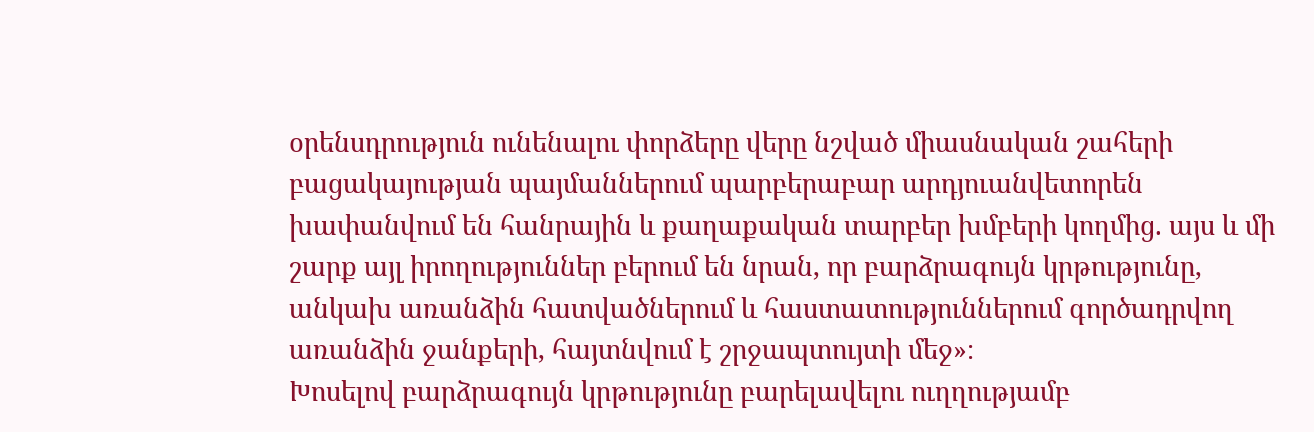օրենսդրություն ունենալու փորձերը վերը նշված միասնական շահերի բացակայության պայմաններում պարբերաբար արդյուանվետորեն խափանվում են հանրային և քաղաքական տարբեր խմբերի կողմից. այս և մի շարք այլ իրողություններ բերում են նրան, որ բարձրագույն կրթությունը, անկախ առանձին հատվածներում և հաստատություններում գործադրվող առանձին ջանքերի, հայտնվում է շրջապտույտի մեջ»։
Խոսելով բարձրագույն կրթությունը բարելավելու ուղղությամբ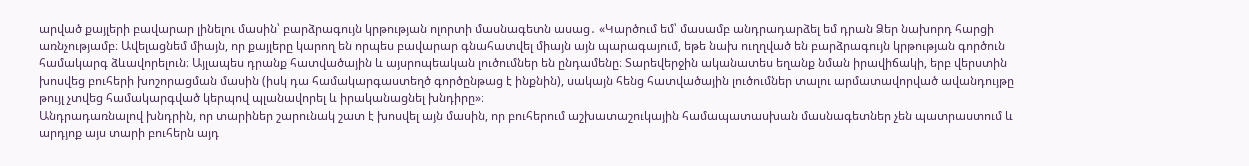արված քայլերի բավարար լինելու մասին՝ բարձրագույն կրթության ոլորտի մասնագետն ասաց․ «Կարծում եմ՝ մասամբ անդրադարձել եմ դրան Ձեր նախորդ հարցի առնչությամբ։ Ավելացնեմ միայն, որ քայլերը կարող են որպես բավարար գնահատվել միայն այն պարագայում, եթե նախ ուղղված են բարձրագույն կրթության գործուն համակարգ ձևավորելուն։ Այլապես դրանք հատվածային և այսրոպեական լուծումներ են ընդամենը։ Տարեվերջին ականատես եղանք նման իրավիճակի, երբ վերստին խոսվեց բուհերի խոշորացման մասին (իսկ դա համակարգաստեղծ գործընթաց է ինքնին), սակայն հենց հատվածային լուծումներ տալու արմատավորված ավանդույթը թույլ չտվեց համակարգված կերպով պլանավորել և իրականացնել խնդիրը»։
Անդրադառնալով խնդրին, որ տարիներ շարունակ շատ է խոսվել այն մասին, որ բուհերում աշխատաշուկային համապատասխան մասնագետներ չեն պատրաստում և արդյոք այս տարի բուհերն այդ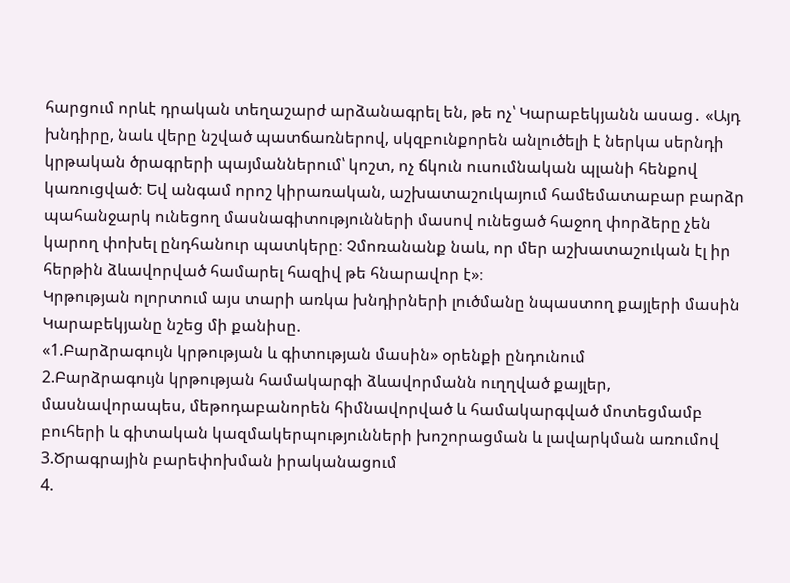հարցում որևէ դրական տեղաշարժ արձանագրել են, թե ոչ՝ Կարաբեկյանն ասաց․ «Այդ խնդիրը, նաև վերը նշված պատճառներով, սկզբունքորեն անլուծելի է ներկա սերնդի կրթական ծրագրերի պայմաններում՝ կոշտ, ոչ ճկուն ուսումնական պլանի հենքով կառուցված։ Եվ անգամ որոշ կիրառական, աշխատաշուկայում համեմատաբար բարձր պահանջարկ ունեցող մասնագիտությունների մասով ունեցած հաջող փորձերը չեն կարող փոխել ընդհանուր պատկերը։ Չմոռանանք նաև, որ մեր աշխատաշուկան էլ իր հերթին ձևավորված համարել հազիվ թե հնարավոր է»։
Կրթության ոլորտում այս տարի առկա խնդիրների լուծմանը նպաստող քայլերի մասին Կարաբեկյանը նշեց մի քանիսը.
«1.Բարձրագույն կրթության և գիտության մասին» օրենքի ընդունում
2.Բարձրագույն կրթության համակարգի ձևավորմանն ուղղված քայլեր, մասնավորապես, մեթոդաբանորեն հիմնավորված և համակարգված մոտեցմամբ բուհերի և գիտական կազմակերպությունների խոշորացման և լավարկման առումով
3.Ծրագրային բարեփոխման իրականացում
4.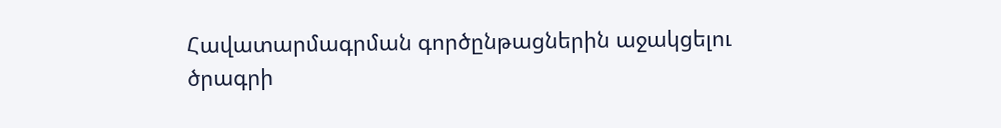Հավատարմագրման գործընթացներին աջակցելու ծրագրի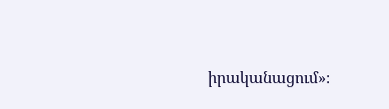իրականացում»։